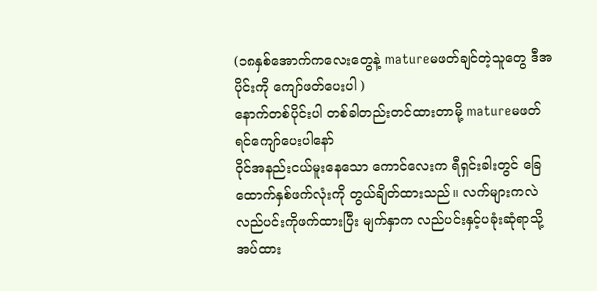(၁၈နှစ်အောက်ကလေးတွေနဲ့ matureမဖတ်ချင်တဲ့သူတွေ ဒီအပိုင်းကို ကျော်ဖတ်ပေးပါ )
နောက်တစ်ပိုင်းပါ တစ်ခါတည်းတင်ထားတာမို့ matureမဖတ်ရင်ကျော်ပေးပါနော်
ဝိုင်အနည်းငယ်မူးနေသော ကောင်လေးက ရီရှင်းခါးတွင် ခြေထောက်နှစ်ဖက်လုံးကို တွယ်ချိတ်ထားသည်။ လက်များကလဲ လည်ပင်းကိုဖက်ထားပြီး မျက်နှာက လည်ပင်းနှင့်ပခုံးဆုံရာသို့ အပ်ထား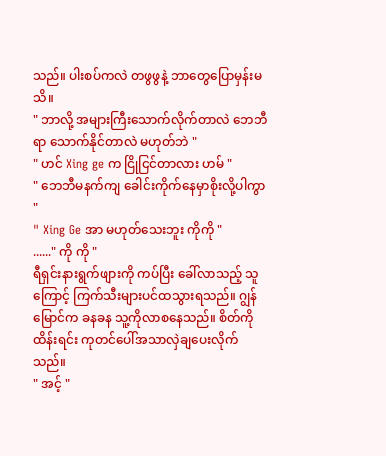သည်။ ပါးစပ်ကလဲ တဖွဖွနဲ့ ဘာတွေပြောမှန်းမသိ။
" ဘာလို့ အများကြီးသောက်လိုက်တာလဲ ဘေဘီရာ သောက်နိုင်တာလဲ မဟုတ်ဘဲ "
" ဟင် Xing ge က ငြိုငြင်တာလား ဟမ် "
" ဘေဘီမနက်ကျ ခေါင်းကိုက်နေမှာစိုးလို့ပါကွာ "
" Xing Ge အာ မဟုတ်သေးဘူး ကိုကို "
......" ကို ကို "
ရီရှင်းနားရွက်ဖျားကို ကပ်ပြီး ခေါ်လာသည့် သူကြောင့် ကြက်သီးများပင်ထသွားရသည်။ ဂျွန်မြောင်က ခနခန သူ့ကိုလာစနေသည်။ စိတ်ကိုထိန်းရင်း ကုတင်ပေါ်အသာလှဲချပေးလိုက်သည်။
" အင့် "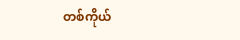တစ်ကိုယ်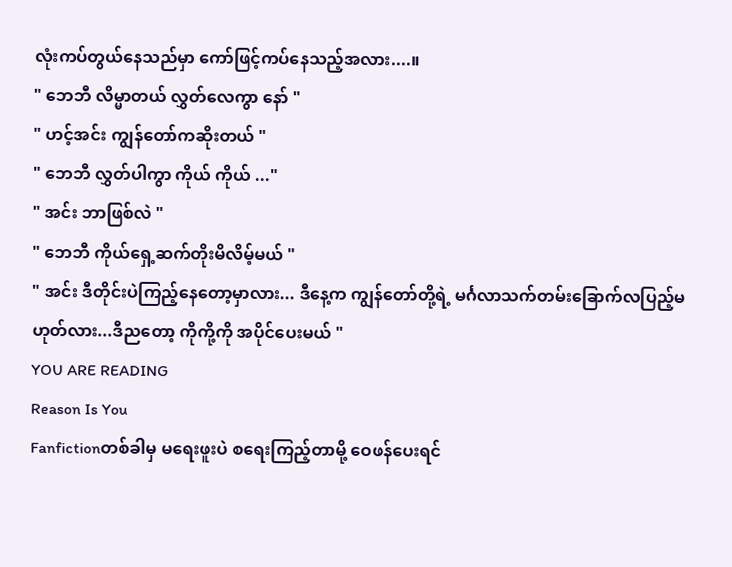လုံးကပ်တွယ်နေသည်မှာ ကော်ဖြင့်ကပ်နေသည့်အလား....။
" ဘေဘီ လိမ္မာတယ် လွှတ်လေကွာ နော် "
" ဟင့်အင်း ကျွန်တော်ကဆိုးတယ် "
" ဘေဘီ လွှတ်ပါကွာ ကိုယ် ကိုယ် ..."
" အင်း ဘာဖြစ်လဲ "
" ဘေဘီ ကိုယ်ရှေ့ဆက်တိုးမိလိမ့်မယ် "
" အင်း ဒီတိုင်းပဲကြည့်နေတော့မှာလား... ဒီနေ့က ကျွန်တော်တို့ရဲ့ မင်္ဂလာသက်တမ်းခြောက်လပြည့်မဟုတ်လား...ဒီညတော့ ကိုကို့ကို အပိုင်ပေးမယ် "
YOU ARE READING
Reason Is You
Fanfictionတစ်ခါမှ မရေးဖူးပဲ စရေးကြည့်တာမို့ ဝေဖန်ပေးရင်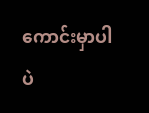ကောင်းမှာပါပဲ